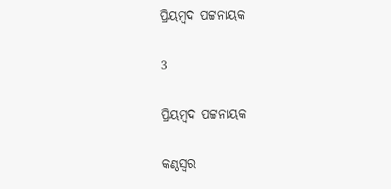ପ୍ରିୟମ୍ବଦ ପଟ୍ଟନାୟକ

3

ପ୍ରିୟମ୍ବଦ ପଟ୍ଟନାୟକ

କଣ୍ଠସ୍ୱର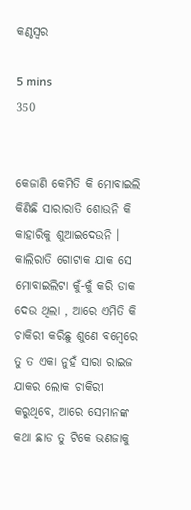କଣ୍ଠସ୍ୱର

5 mins
350


କେଜାଣି କେମିତି କି ମୋବାଇଲି କିଣିଛି ସାରାରାତି ଶୋଉନି କି କାହାରିକୁ ଶୁଆଇଦେଉନି । କାଲିରାତି ଗୋଟାକ ଯାକ ସେ ମୋବାଇଲିଟା କୁଁ-କୁଁ କରି ଡାକ ଦେଉ ଥିଲା , ଆରେ ଏମିତି କି ଚାକିରୀ କରିଛୁ ଶୁଣେ ବମ୍ବେରେ ତୁ ତ ଏକା ନୁହଁ ସାରା ରାଇଜ ଯାକର ଲୋକ ଚାକିରୀ କରୁଥିବେ, ଆରେ ସେମାନଙ୍କ କଥା ଛାଡ ତୁ ଟିକେ ଭଣଜାକୁ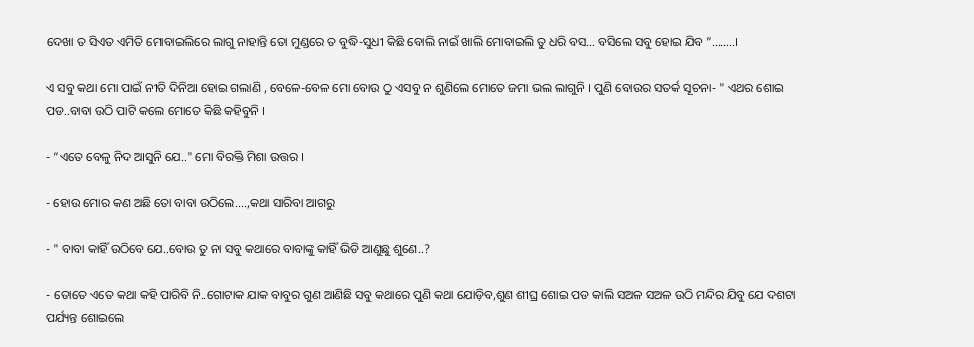ଦେଖା ତ ସିଏତ ଏମିତି ମୋବାଇଲିରେ ଲାଗୁ ନାହାନ୍ତି ତୋ ମୁଣ୍ଡରେ ତ ବୁଦ୍ଧି-ସୁଧୀ କିଛି ବୋଲି ନାଇଁ ଖାଲି ମୋବାଇଲି ତୁ ଧରି ବସ… ବସିଲେ ସବୁ ହୋଇ ଯିବ ”….....।

ଏ ସବୁ କଥା ମୋ ପାଇଁ ନୀତି ଦିନିଆ ହୋଇ ଗଲାଣି , ବେଳେ-ବେଳ ମୋ ବୋଉ ଠୁ ଏସବୁ ନ ଶୁଣିଲେ ମୋତେ ଜମା ଭଲ ଲାଗୁନି । ପୁଣି ବୋଉର ସତର୍କ ସୂଚନା- " ଏଥର ଶୋଇ ପଡ..ବାବା ଉଠି ପାଟି କଲେ ମୋତେ କିଛି କହିବୁନି ।

- “ଏତେ ବେଳୁ ନିଦ ଆସୁନି ଯେ.." ମୋ ବିରକ୍ତି ମିଶା ଉତ୍ତର ।

- ହୋଉ ମୋର କଣ ଅଛି ତୋ ବାବା ଉଠିଲେ....,କଥା ସାରିବା ଆଗରୁ

- " ବାବା କାହିଁ ଉଠିବେ ଯେ..ବୋଉ ତୁ ନା ସବୁ କଥାରେ ବାବାଙ୍କୁ କାହିଁ ଭିଡି ଆଣୁଛୁ ଶୁଣେ..?

- ତୋତେ ଏତେ କଥା କହି ପାରିବି ନି..ଗୋଟାକ ଯାକ ବାବୁର ଗୁଣ ଆଣିଛି ସବୁ କଥାରେ ପୁଣି କଥା ଯୋଡ଼ିବ,ଶୁଣ ଶୀଘ୍ର ଶୋଇ ପଡ କାଲି ସଅଳ ସଅଳ ଉଠି ମନ୍ଦିର ଯିବୁ ଯେ ଦଶଟା ପର୍ଯ୍ୟନ୍ତ ଶୋଇଲେ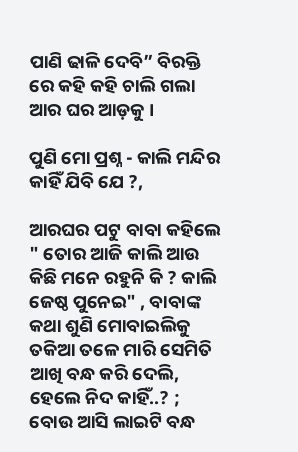ପାଣି ଢାଳି ଦେବି” ବିରକ୍ତି ରେ କହି କହି ଚାଲି ଗଲା ଆର ଘର ଆଡ଼କୁ ।

ପୁଣି ମୋ ପ୍ରଶ୍ନ - କାଲି ମନ୍ଦିର କାହିଁ ଯିବି ଯେ ?,

ଆରଘର ପଟୁ ବାବା କହିଲେ " ତୋର ଆଜି କାଲି ଆଉ କିଛି ମନେ ରହୁନି କି ? କାଲି ଜେଷ୍ଠ ପୁନେଇ" , ବାବାଙ୍କ କଥା ଶୁଣି ମୋବାଇଲିକୁ ତକିଆ ତଳେ ମାରି ସେମିତି ଆଖି ବନ୍ଧ କରି ଦେଲି, ହେଲେ ନିଦ କାହିଁ..? ; ବୋଉ ଆସି ଲାଇଟି ବନ୍ଧ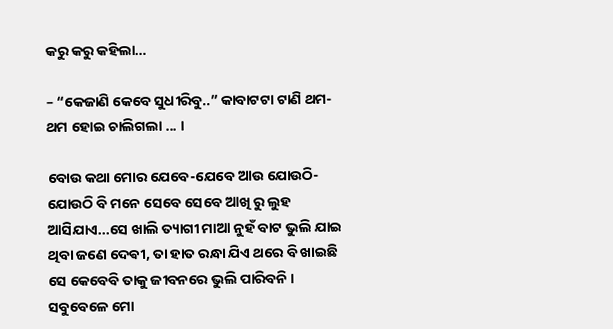କରୁ କରୁ କହିଲା…

– “କେଜାଣି କେବେ ସୁଧୀରିବୁ..” କାବାଟଟା ଟାଣି ଥମ-ଥମ ହୋଇ ଚାଲିଗଲା ... ।

ବୋଉ କଥା ମୋର ଯେବେ-ଯେବେ ଆଉ ଯୋଉଠି-ଯୋଉଠି ବି ମନେ ସେବେ ସେବେ ଆଖି ରୁ ଲୁହ ଆସିଯାଏ...ସେ ଖାଲି ତ୍ୟାଗୀ ମାଆ ନୁହଁ ବାଟ ଭୁଲି ଯାଇ ଥିବା ଜଣେ ଦେଵୀ, ତା ହାତ ରନ୍ଧା ଯିଏ ଥରେ ବି ଖାଇଛି ସେ କେବେବି ତାକୁ ଜୀବନରେ ଭୁଲି ପାରିବନି । ସବୁବେଳେ ମୋ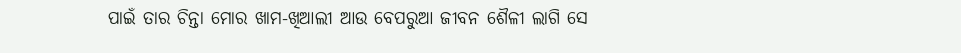ପାଇଁ ତାର ଚିନ୍ତା ମୋର ଖାମ-ଖିଆଲୀ ଆଉ ବେପରୁଆ ଜୀବନ ଶୈଳୀ ଲାଗି ସେ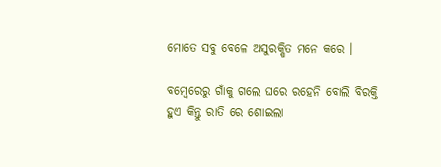ମୋତେ ସବୁ ବେଳେ ଅସୁରକ୍ଷିତ ମନେ କରେ ।

ବମ୍ବେରେରୁ ଗାଁକୁ ଗଲେ ଘରେ ରହେନି ବୋଲି ବିରକ୍ତି ହୁଏ କିନ୍ତୁ ରାତି ରେ ଶୋଇଲା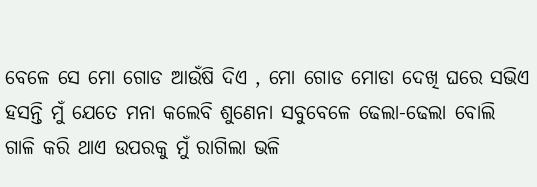ବେଳେ ସେ ମୋ ଗୋଡ ଆଉଁଷି ଦିଏ , ମୋ ଗୋଡ ମୋଡା ଦେଖି ଘରେ ସଭିଏ ହସନ୍ତି ମୁଁ ଯେତେ ମନା କଲେବି ଶୁଣେନା ସବୁବେଳେ ଢେଲା-ଢେଲା ବୋଲି ଗାଳି କରି ଥାଏ ଉପରକୁ ମୁଁ ରାଗିଲା ଭଳି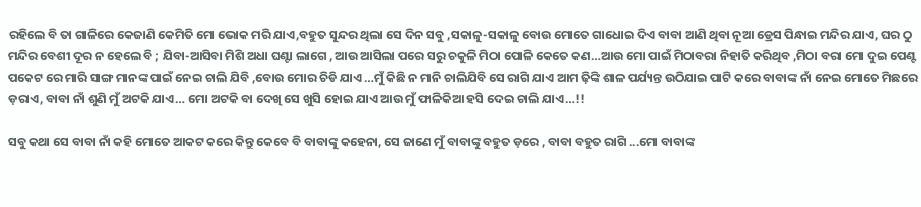ରହିଲେ ବି ତା ଗାଳିରେ କେଜାଣି କେମିତି ମୋ ଭୋକ ମରି ଯାଏ,ବହୁତ ସୁନ୍ଦର ଥିଲା ସେ ଦିନ ସବୁ ,ସକାଳୁ-ସକାଳୁ ବୋଉ ମୋତେ ଗାଧୋଇ ଦିଏ ବାବା ଆଣି ଥିବା ନୂଆ ଡ୍ରେସ ପିନ୍ଧାଇ ମନ୍ଦିର ଯାଏ, ଘର ଠୁ ମନ୍ଦିର ବେଶୀ ଦୂର ନ ହେଲେ ବି ; ଯିବା-ଆସିବା ମିଶି ଅଧା ଘଣ୍ଟା ଲାଗେ , ଆଉ ଆସିଲା ପରେ ସରୁ ଚକୁଳି ମିଠା ପୋଳି କେତେ କଣ…ଆଉ ମୋ ପାଇଁ ମିଠାବରା ନିହାତି କରିଥିବ ,ମିଠା ବରା ମୋ ଦୁଇ ପେଣ୍ଟ ପକେଟ ରେ ମାରି ସାଙ୍ଗ ମାନଙ୍କ ପାଇଁ ନେଇ ଚାଲି ଯିବି ,ବୋଉ ମୋର ଚିଡି ଯାଏ …ମୁଁ କିଛି ନ ମାନି ଚାଲିଯିବି ସେ ରାଗି ଯାଏ ଆମ ଢ଼ିଙ୍କି ଶାଳ ପର୍ଯ୍ୟନ୍ତ ଉଠିଯାଇ ପାଟି କରେ ବାବାଙ୍କ ନାଁ ନେଇ ମୋତେ ମିଛରେ ଡ଼ରାଏ, ବାବା ନାଁ ଶୁଣି ମୁଁ ଅଟକି ଯାଏ… ମୋ ଅଟକି ବା ଦେଖି ସେ ଖୁସି ହୋଇ ଯାଏ ଆଉ ମୁଁ ଫାଳିକିଆ ହସି ଦେଇ ଚାଲି ଯାଏ…!!

ସବୁ କଥା ସେ ବାବା ନାଁ କହି ମୋତେ ଆକଟ କରେ କିନ୍ତୁ କେବେ ବି ବାବାଙ୍କୁ କହେନା, ସେ ଜାଣେ ମୁଁ ବାବାଙ୍କୁ ବହୁତ ଡ଼ରେ , ବାବା ବହୁତ ରାଗି ...ମୋ ବାବାଙ୍କ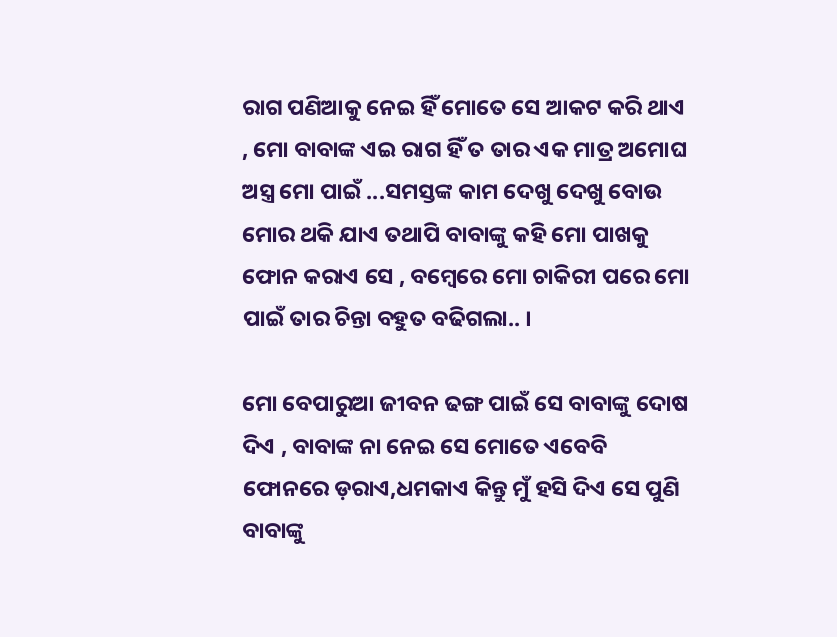ରାଗ ପଣିଆକୁ ନେଇ ହିଁ ମୋତେ ସେ ଆକଟ କରି ଥାଏ , ମୋ ବାବାଙ୍କ ଏଇ ରାଗ ହିଁ ତ ତାର ଏକ ମାତ୍ର ଅମୋଘ ଅସ୍ତ୍ର ମୋ ପାଇଁ ...ସମସ୍ତଙ୍କ କାମ ଦେଖୁ ଦେଖୁ ବୋଉ ମୋର ଥକି ଯାଏ ତଥାପି ବାବାଙ୍କୁ କହି ମୋ ପାଖକୁ ଫୋନ କରାଏ ସେ , ବମ୍ବେରେ ମୋ ଚାକିରୀ ପରେ ମୋ ପାଇଁ ତାର ଚିନ୍ତା ବହୁତ ବଢିଗଲା.. ।

ମୋ ବେପାରୁଆ ଜୀବନ ଢଙ୍ଗ ପାଇଁ ସେ ବାବାଙ୍କୁ ଦୋଷ ଦିଏ , ବାବାଙ୍କ ନା ନେଇ ସେ ମୋତେ ଏବେବି ଫୋନରେ ଡ଼ରାଏ,ଧମକାଏ କିନ୍ତୁ ମୁଁ ହସି ଦିଏ ସେ ପୁଣି ବାବାଙ୍କୁ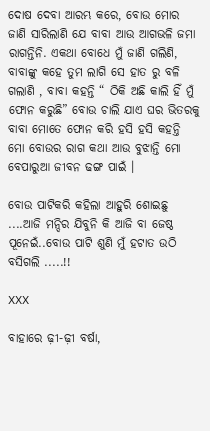ଦୋଷ ଦେବା ଆରମ୍ଭ କରେ, ବୋଉ ମୋର ଜାଣି ସାରିଲାଣି ଯେ ବାବା ଆଉ ଆଗଭଳି ଜମା ରାଗନ୍ତିନି. ଏକଥା ବୋଧେ ମୁଁ ଜାଣି ଗଲିଣି, ବାବାଙ୍କୁ କହେ ତୁମ ଲାଗି ସେ ହାତ ରୁ ବଳି ଗଲାଣି , ବାବା କହନ୍ତି “ ଠିକି ଅଛି କାଲି ହିଁ ମୁଁ ଫୋନ କରୁଛି” ବୋଉ ଚାଲି ଯାଏ ଘର ଭିତରକୁ ବାବା ମୋତେ ଫୋନ କରି ହସି ହସି କହନ୍ତି ମୋ ବୋଉର ରାଗ କଥା ଆଉ ବୁଝାନ୍ତି ମୋ ବେପାରୁଆ ଜୀବନ ଢଙ୍ଗ ପାଇଁ ।

ବୋଉ ପାଟିକରି କହିଲା ଆହୁରି ଶୋଇଛୁ ....ଆଜି ମନ୍ଦିର ଯିବୁନି କି ଆଜି ବା ଜେଷ୍ଠ ପୂନେଇଁ..ବୋଉ ପାଟି ଶୁଣି ମୁଁ ହଟାତ ଉଠି ବସିଗଲି .....!!

XXX

ବାହାରେ ଢ଼ୀ-ଢ଼ୀ ବର୍ଷା,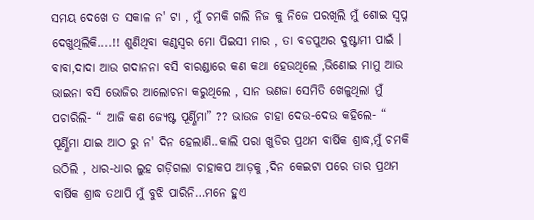ସମୟ ଦେଖେ ତ ସକାଳ ନ' ଟା , ମୁଁ ଚମକି ଗଲି ନିଜ କୁ ନିଜେ ପରଖିଲି ମୁଁ ଶୋଇ ସ୍ଵପ୍ନ ଦେଖୁଥିଲିକି....!! ଶୁଣିଥିବା କଣ୍ଠସ୍ୱର ମୋ ପିଇସୀ ମାର , ତା ବଡପୁଅର ଦୁଷ୍ଟାମୀ ପାଇଁ । ବାବା,ଦାଦା ଆଉ ଗଦାନନା ବସି ବାରଣ୍ଡାରେ କଣ କଥା ହେଉଥିଲେ ,ଭିଣୋଇ ମାମୁ ଆଉ ଭାଇନା ବସି ଭୋଜିର ଆଲୋଚନା କରୁଥିଲେ , ସାନ ଭଣଜା ସେମିତି ଖେଳୁଥିଲା ମୁଁ ପଚାରିଲି- “ ଆଜି କଣ ଜ୍ୟେଷ୍ଟ ପୂର୍ଣ୍ଣିମା” ?? ଭାଉଜ ଚାହା ଦେଉ-ଦେଉ କହିଲେ- “ ପୂର୍ଣ୍ଣିମା ଯାଇ ଆଠ ରୁ ନ' ଦିନ ହେଲାଣି..କାଲି ପରା ଖୁଡିର ପ୍ରଥମ ବାର୍ଷିକ ଶ୍ରାଦ୍ଧ,ମୁଁ ଚମକି ଉଠିଲି , ଧାର-ଧାର ଲୁହ ଗଡ଼ିଗଲା ଚାହାକପ ଆଡ଼କୁ ,ଦିନ କେଇଟା ପରେ ତାର ପ୍ରଥମ ବାର୍ଷିକ ଶ୍ରାଦ୍ଧ ତଥାପି ମୁଁ ବୁଝି ପାରିନି…ମନେ ହୁଏ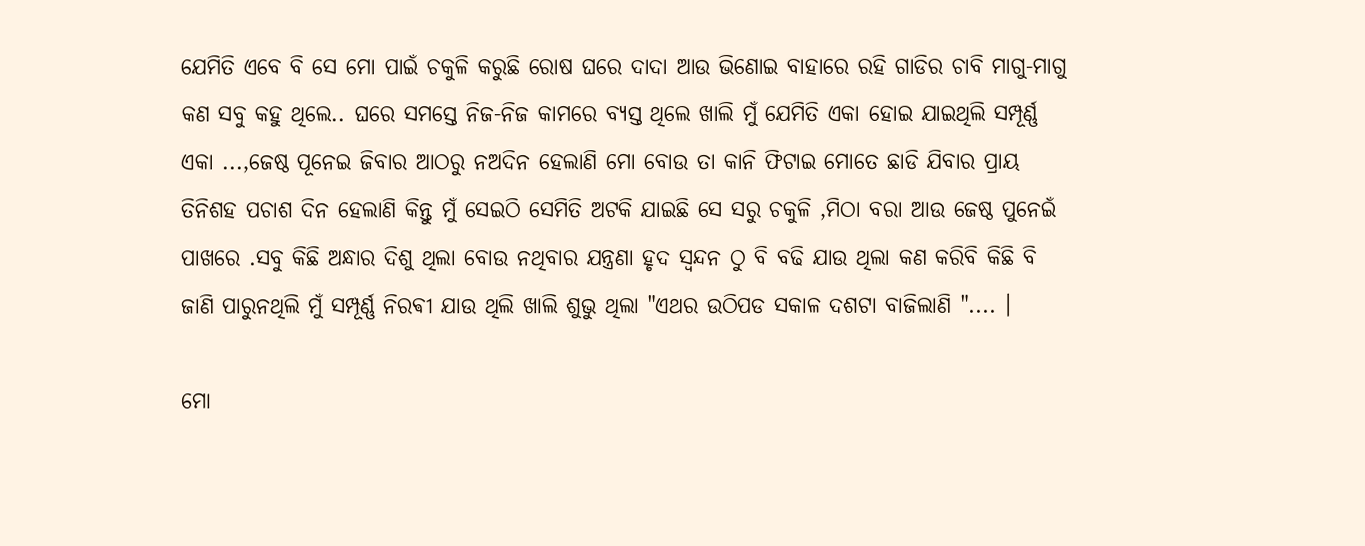ଯେମିତି ଏବେ ବି ସେ ମୋ ପାଇଁ ଚକୁଳି କରୁଛି ରୋଷ ଘରେ ଦାଦା ଆଉ ଭିଣୋଇ ବାହାରେ ରହି ଗାଡିର ଚାବି ମାଗୁ-ମାଗୁ କଣ ସବୁ କହୁ ଥିଲେ.. ଘରେ ସମସ୍ତେ ନିଜ-ନିଜ କାମରେ ବ୍ୟସ୍ତ ଥିଲେ ଖାଲି ମୁଁ ଯେମିତି ଏକା ହୋଇ ଯାଇଥିଲି ସମ୍ପୂର୍ଣ୍ଣ ଏକା ...,ଜେଷ୍ଠ ପୂନେଇ ଜିବାର ଆଠରୁ ନଅଦିନ ହେଲାଣି ମୋ ବୋଉ ତା କାନି ଫିଟାଇ ମୋତେ ଛାଡି ଯିବାର ପ୍ରାୟ ତିନିଶହ ପଚାଶ ଦିନ ହେଲାଣି କିନ୍ତୁ ମୁଁ ସେଇଠି ସେମିତି ଅଟକି ଯାଇଛି ସେ ସରୁ ଚକୁଳି ,ମିଠା ବରା ଆଉ ଜେଷ୍ଠ ପୁନେଇଁ ପାଖରେ .ସବୁ କିଛି ଅନ୍ଧାର ଦିଶୁ ଥିଲା ବୋଉ ନଥିବାର ଯନ୍ତ୍ରଣା ହୃଦ ସ୍ଵନ୍ଦନ ଠୁ ବି ବଢି ଯାଉ ଥିଲା କଣ କରିବି କିଛି ବି ଜାଣି ପାରୁନଥିଲି ମୁଁ ସମ୍ପୂର୍ଣ୍ଣ ନିରଵୀ ଯାଉ ଥିଲି ଖାଲି ଶୁଭୁ ଥିଲା "ଏଥର ଉଠିପଡ ସକାଳ ଦଶଟା ବାଜିଲାଣି ".... ।

ମୋ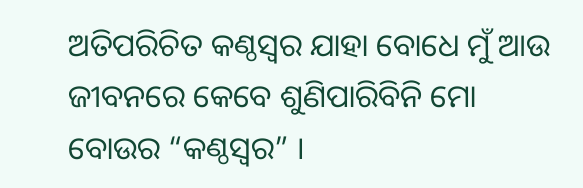ଅତିପରିଚିତ କଣ୍ଠସ୍ୱର ଯାହା ବୋଧେ ମୁଁ ଆଉ ଜୀବନରେ କେବେ ଶୁଣିପାରିବିନି ମୋ ବୋଉର “କଣ୍ଠସ୍ୱର” ।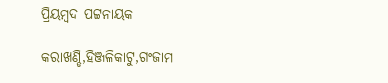ପ୍ରିୟମ୍ବଦ ପଟ୍ଟନାୟକ

କରାଖଣ୍ଡି,ହିଞ୍ଜଳିକାଟୁ,ଗଂଜାମ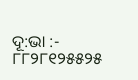ଦୂ:ଭା :- ୮୮୨୮୧୨୫୫୨୫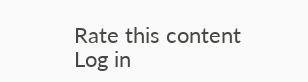Rate this content
Log in